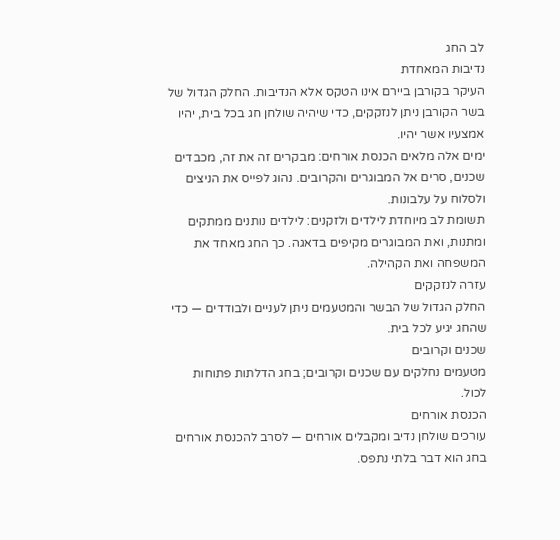לב החג
נדיבות המאחדת
העיקר בקורבן ביירם אינו הטקס אלא הנדיבות. החלק הגדול של בשר הקורבן ניתן לנזקקים, כדי שיהיה שולחן חג בכל בית, יהיו אמצעיו אשר יהיו.
ימים אלה מלאים הכנסת אורחים: מבקרים זה את זה, מכבדים שכנים, סרים אל המבוגרים והקרובים. נהוג לפייס את הניצים ולסלוח על עלבונות.
תשומת לב מיוחדת לילדים ולזקנים: לילדים נותנים ממתקים ומתנות, ואת המבוגרים מקיפים בדאגה. כך החג מאחד את המשפחה ואת הקהילה.
עזרה לנזקקים
החלק הגדול של הבשר והמטעמים ניתן לעניים ולבודדים — כדי שהחג יגיע לכל בית.
שכנים וקרובים
מטעמים נחלקים עם שכנים וקרובים; בחג הדלתות פתוחות לכול.
הכנסת אורחים
עורכים שולחן נדיב ומקבלים אורחים — לסרב להכנסת אורחים בחג הוא דבר בלתי נתפס.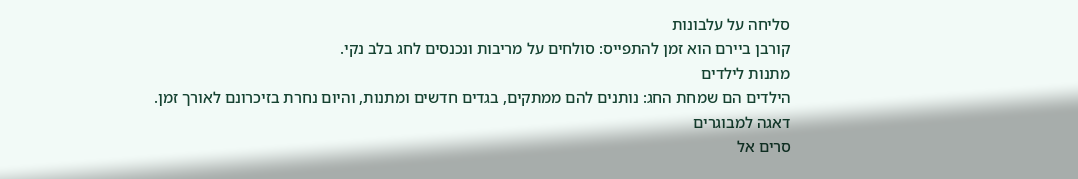סליחה על עלבונות
קורבן ביירם הוא זמן להתפייס: סולחים על מריבות ונכנסים לחג בלב נקי.
מתנות לילדים
הילדים הם שמחת החג: נותנים להם ממתקים, בגדים חדשים ומתנות, והיום נחרת בזיכרונם לאורך זמן.
דאגה למבוגרים
סרים אל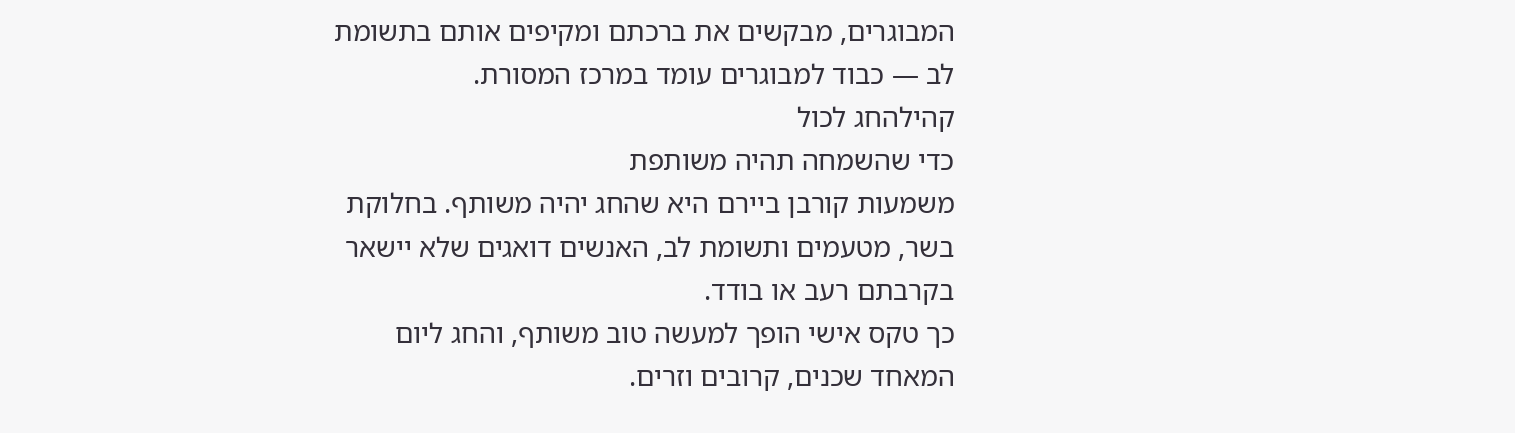המבוגרים, מבקשים את ברכתם ומקיפים אותם בתשומת לב — כבוד למבוגרים עומד במרכז המסורת.
קהילהחג לכול
כדי שהשמחה תהיה משותפת
משמעות קורבן ביירם היא שהחג יהיה משותף. בחלוקת בשר, מטעמים ותשומת לב, האנשים דואגים שלא יישאר בקרבתם רעב או בודד.
כך טקס אישי הופך למעשה טוב משותף, והחג ליום המאחד שכנים, קרובים וזרים.